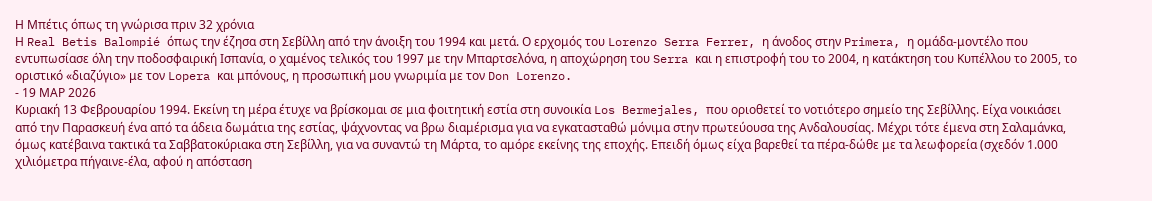Η Μπέτις όπως τη γνώρισα πριν 32 χρόνια
Η Real Betis Balompié όπως την έζησα στη Σεβίλλη από την άνοιξη του 1994 και μετά. Ο ερχομός του Lorenzo Serra Ferrer, η άνοδος στην Primera, η ομάδα-μοντέλο που εντυπωσίασε όλη την ποδοσφαιρική Ισπανία, ο χαμένος τελικός του 1997 με την Μπαρτσελόνα, η αποχώρηση του Serra και η επιστροφή του το 2004, η κατάκτηση του Κυπέλλου το 2005, το οριστικό «διαζύγιο» με τον Lopera και μπόνους, η προσωπική μου γνωριμία με τον Don Lorenzo.
- 19 ΜΑΡ 2026
Κυριακή 13 Φεβρουαρίου 1994. Εκείνη τη μέρα έτυχε να βρίσκομαι σε μια φοιτητική εστία στη συνοικία Los Bermejales, που οριοθετεί το νοτιότερο σημείο της Σεβίλλης. Είχα νοικιάσει από την Παρασκευή ένα από τα άδεια δωμάτια της εστίας, ψάχνοντας να βρω διαμέρισμα για να εγκατασταθώ μόνιμα στην πρωτεύουσα της Ανδαλουσίας. Μέχρι τότε έμενα στη Σαλαμάνκα, όμως κατέβαινα τακτικά τα Σαββατοκύριακα στη Σεβίλλη, για να συναντώ τη Μάρτα, το αμόρε εκείνης της εποχής. Επειδή όμως είχα βαρεθεί τα πέρα-δώθε με τα λεωφορεία (σχεδόν 1.000 χιλιόμετρα πήγαινε-έλα, αφού η απόσταση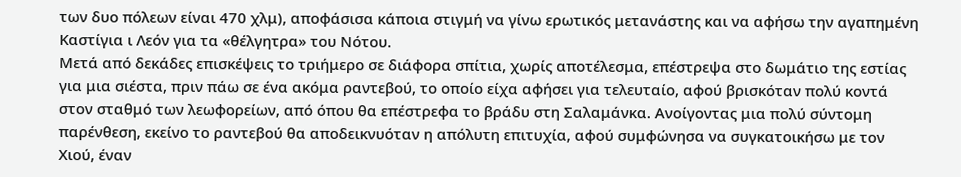των δυο πόλεων είναι 470 χλμ), αποφάσισα κάποια στιγμή να γίνω ερωτικός μετανάστης και να αφήσω την αγαπημένη Καστίγια ι Λεόν για τα «θέλγητρα» του Νότου.
Μετά από δεκάδες επισκέψεις το τριήμερο σε διάφορα σπίτια, χωρίς αποτέλεσμα, επέστρεψα στο δωμάτιο της εστίας για μια σιέστα, πριν πάω σε ένα ακόμα ραντεβού, το οποίο είχα αφήσει για τελευταίο, αφού βρισκόταν πολύ κοντά στον σταθμό των λεωφορείων, από όπου θα επέστρεφα το βράδυ στη Σαλαμάνκα. Ανοίγοντας μια πολύ σύντομη παρένθεση, εκείνο το ραντεβού θα αποδεικνυόταν η απόλυτη επιτυχία, αφού συμφώνησα να συγκατοικήσω με τον Χιού, έναν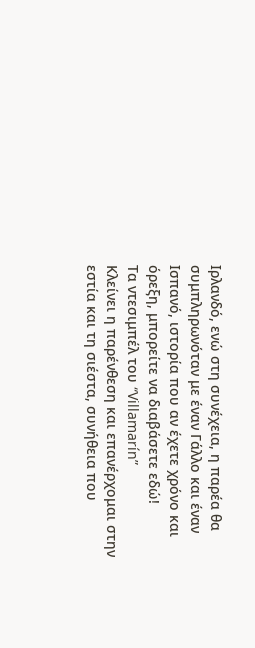Ιρλανδό, ενώ στη συνέχεια, η παρέα θα συμπληρωνόταν με έναν Γάλλο και έναν Ισπανό, ιστορία που αν έχετε χρόνο και όρεξη, μπορείτε να διαβάσετε εδώ!
Τα ντεσιμπέλ του “Villamarín”
Κλείνει η παρένθεση και επανέρχομαι στην εστία και τη σιέστα, συνήθεια που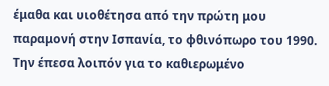έμαθα και υιοθέτησα από την πρώτη μου παραμονή στην Ισπανία, το φθινόπωρο του 1990. Την έπεσα λοιπόν για το καθιερωμένο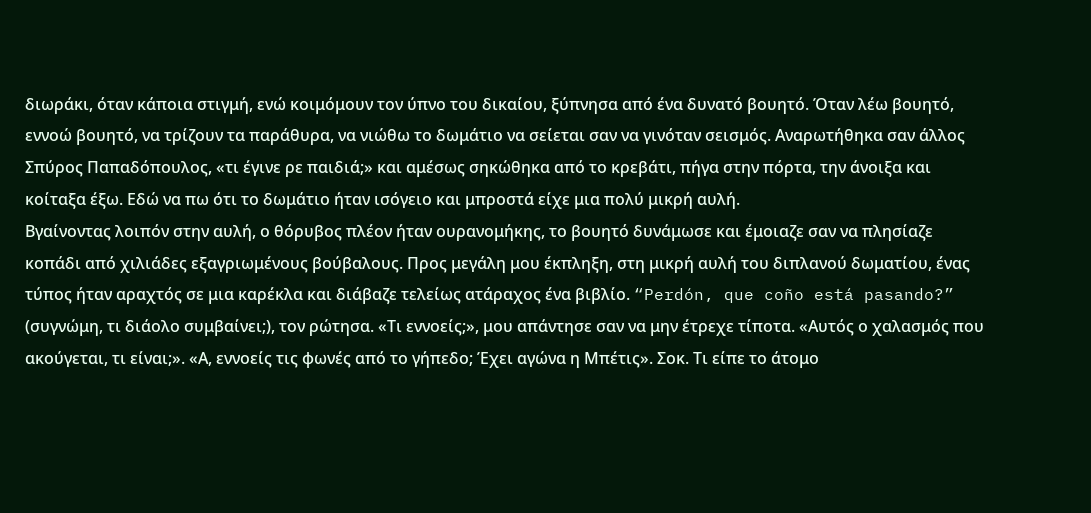διωράκι, όταν κάποια στιγμή, ενώ κοιμόμουν τον ύπνο του δικαίου, ξύπνησα από ένα δυνατό βουητό. Όταν λέω βουητό, εννοώ βουητό, να τρίζουν τα παράθυρα, να νιώθω το δωμάτιο να σείεται σαν να γινόταν σεισμός. Αναρωτήθηκα σαν άλλος Σπύρος Παπαδόπουλος, «τι έγινε ρε παιδιά;» και αμέσως σηκώθηκα από το κρεβάτι, πήγα στην πόρτα, την άνοιξα και κοίταξα έξω. Εδώ να πω ότι το δωμάτιο ήταν ισόγειο και μπροστά είχε μια πολύ μικρή αυλή.
Βγαίνοντας λοιπόν στην αυλή, ο θόρυβος πλέον ήταν ουρανομήκης, το βουητό δυνάμωσε και έμοιαζε σαν να πλησίαζε κοπάδι από χιλιάδες εξαγριωμένους βούβαλους. Προς μεγάλη μου έκπληξη, στη μικρή αυλή του διπλανού δωματίου, ένας τύπος ήταν αραχτός σε μια καρέκλα και διάβαζε τελείως ατάραχος ένα βιβλίο. “Perdón, que coño está pasando?” (συγνώμη, τι διάολο συμβαίνει;), τον ρώτησα. «Τι εννοείς;», μου απάντησε σαν να μην έτρεχε τίποτα. «Αυτός ο χαλασμός που ακούγεται, τι είναι;». «Α, εννοείς τις φωνές από το γήπεδο; Έχει αγώνα η Μπέτις». Σοκ. Τι είπε το άτομο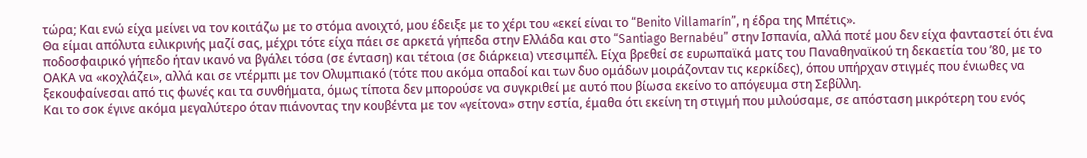τώρα; Και ενώ είχα μείνει να τον κοιτάζω με το στόμα ανοιχτό, μου έδειξε με το χέρι του «εκεί είναι το “Benito Villamarín”, η έδρα της Μπέτις».
Θα είμαι απόλυτα ειλικρινής μαζί σας, μέχρι τότε είχα πάει σε αρκετά γήπεδα στην Ελλάδα και στο “Santiago Bernabéu” στην Ισπανία, αλλά ποτέ μου δεν είχα φανταστεί ότι ένα ποδοσφαιρικό γήπεδο ήταν ικανό να βγάλει τόσα (σε ένταση) και τέτοια (σε διάρκεια) ντεσιμπέλ. Είχα βρεθεί σε ευρωπαϊκά ματς του Παναθηναϊκού τη δεκαετία του ’80, με το ΟΑΚΑ να «κοχλάζει», αλλά και σε ντέρμπι με τον Ολυμπιακό (τότε που ακόμα οπαδοί και των δυο ομάδων μοιράζονταν τις κερκίδες), όπου υπήρχαν στιγμές που ένιωθες να ξεκουφαίνεσαι από τις φωνές και τα συνθήματα, όμως τίποτα δεν μπορούσε να συγκριθεί με αυτό που βίωσα εκείνο το απόγευμα στη Σεβίλλη.
Και το σοκ έγινε ακόμα μεγαλύτερο όταν πιάνοντας την κουβέντα με τον «γείτονα» στην εστία, έμαθα ότι εκείνη τη στιγμή που μιλούσαμε, σε απόσταση μικρότερη του ενός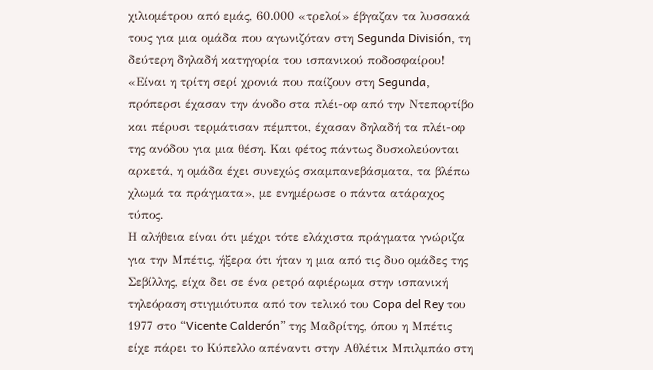χιλιομέτρου από εμάς, 60.000 «τρελοί» έβγαζαν τα λυσσακά τους για μια ομάδα που αγωνιζόταν στη Segunda División, τη δεύτερη δηλαδή κατηγορία του ισπανικού ποδοσφαίρου! «Είναι η τρίτη σερί χρονιά που παίζουν στη Segunda, πρόπερσι έχασαν την άνοδο στα πλέι-οφ από την Ντεπορτίβο και πέρυσι τερμάτισαν πέμπτοι, έχασαν δηλαδή τα πλέι-οφ της ανόδου για μια θέση. Και φέτος πάντως δυσκολεύονται αρκετά, η ομάδα έχει συνεχώς σκαμπανεβάσματα, τα βλέπω χλωμά τα πράγματα», με ενημέρωσε ο πάντα ατάραχος τύπος.
Η αλήθεια είναι ότι μέχρι τότε ελάχιστα πράγματα γνώριζα για την Μπέτις, ήξερα ότι ήταν η μια από τις δυο ομάδες της Σεβίλλης, είχα δει σε ένα ρετρό αφιέρωμα στην ισπανική τηλεόραση στιγμιότυπα από τον τελικό του Copa del Rey του 1977 στο “Vicente Calderón” της Μαδρίτης, όπου η Μπέτις είχε πάρει το Κύπελλο απέναντι στην Αθλέτικ Μπιλμπάο στη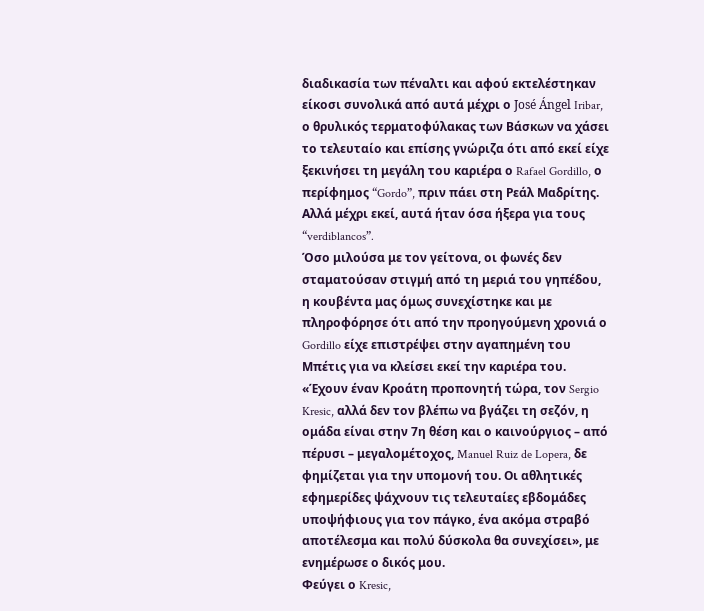διαδικασία των πέναλτι και αφού εκτελέστηκαν είκοσι συνολικά από αυτά μέχρι ο José Ángel Iribar, ο θρυλικός τερματοφύλακας των Βάσκων να χάσει το τελευταίο και επίσης γνώριζα ότι από εκεί είχε ξεκινήσει τη μεγάλη του καριέρα ο Rafael Gordillo, ο περίφημος “Gordo”, πριν πάει στη Ρεάλ Μαδρίτης. Αλλά μέχρι εκεί, αυτά ήταν όσα ήξερα για τους “verdiblancos”.
Όσο μιλούσα με τον γείτονα, οι φωνές δεν σταματούσαν στιγμή από τη μεριά του γηπέδου, η κουβέντα μας όμως συνεχίστηκε και με πληροφόρησε ότι από την προηγούμενη χρονιά ο Gordillo είχε επιστρέψει στην αγαπημένη του Μπέτις για να κλείσει εκεί την καριέρα του. «Έχουν έναν Κροάτη προπονητή τώρα, τον Sergio Kresic, αλλά δεν τον βλέπω να βγάζει τη σεζόν, η ομάδα είναι στην 7η θέση και ο καινούργιος – από πέρυσι – μεγαλομέτοχος, Manuel Ruiz de Lopera, δε φημίζεται για την υπομονή του. Οι αθλητικές εφημερίδες ψάχνουν τις τελευταίες εβδομάδες υποψήφιους για τον πάγκο, ένα ακόμα στραβό αποτέλεσμα και πολύ δύσκολα θα συνεχίσει», με ενημέρωσε ο δικός μου.
Φεύγει ο Kresic,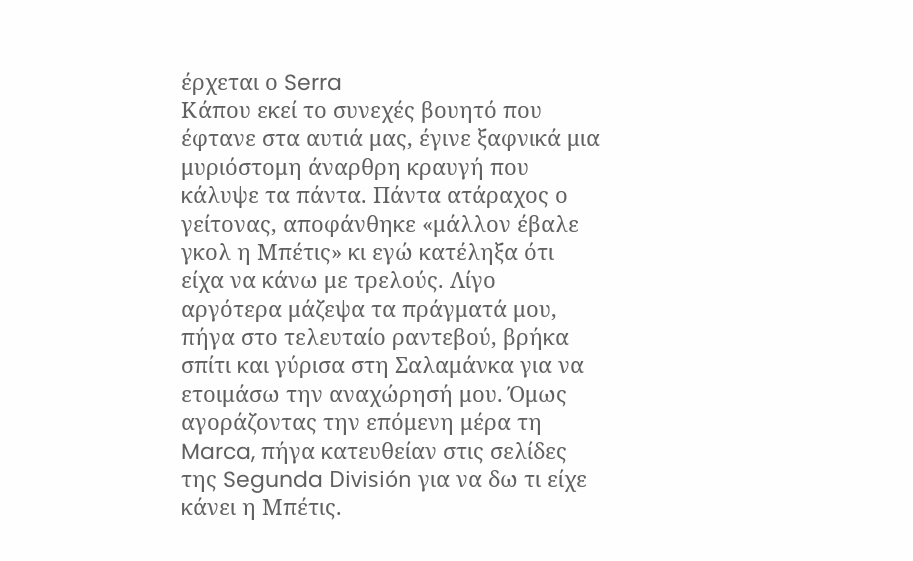έρχεται ο Serra
Κάπου εκεί το συνεχές βουητό που έφτανε στα αυτιά μας, έγινε ξαφνικά μια μυριόστομη άναρθρη κραυγή που κάλυψε τα πάντα. Πάντα ατάραχος ο γείτονας, αποφάνθηκε «μάλλον έβαλε γκολ η Μπέτις» κι εγώ κατέληξα ότι είχα να κάνω με τρελούς. Λίγο αργότερα μάζεψα τα πράγματά μου, πήγα στο τελευταίο ραντεβού, βρήκα σπίτι και γύρισα στη Σαλαμάνκα για να ετοιμάσω την αναχώρησή μου. Όμως αγοράζοντας την επόμενη μέρα τη Marca, πήγα κατευθείαν στις σελίδες της Segunda División για να δω τι είχε κάνει η Μπέτις.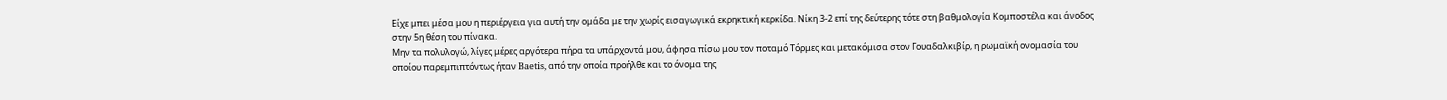Είχε μπει μέσα μου η περιέργεια για αυτή την ομάδα με την χωρίς εισαγωγικά εκρηκτική κερκίδα. Νίκη 3-2 επί της δεύτερης τότε στη βαθμολογία Κομποστέλα και άνοδος στην 5η θέση του πίνακα.
Μην τα πολυλογώ, λίγες μέρες αργότερα πήρα τα υπάρχοντά μου, άφησα πίσω μου τον ποταμό Τόρμες και μετακόμισα στον Γουαδαλκιβίρ, η ρωμαϊκή ονομασία του οποίου παρεμπιπτόντως ήταν Baetis, από την οποία προήλθε και το όνομα της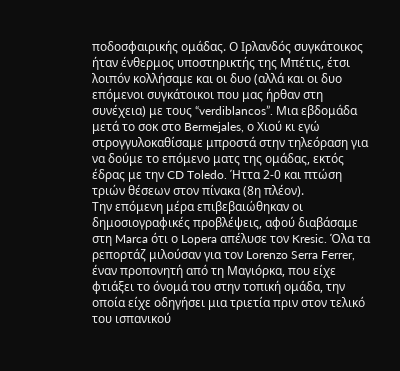ποδοσφαιρικής ομάδας. Ο Ιρλανδός συγκάτοικος ήταν ένθερμος υποστηρικτής της Μπέτις, έτσι λοιπόν κολλήσαμε και οι δυο (αλλά και οι δυο επόμενοι συγκάτοικοι που μας ήρθαν στη συνέχεια) με τους “verdiblancos”. Μια εβδομάδα μετά το σοκ στο Bermejales, ο Χιού κι εγώ στρογγυλοκαθίσαμε μπροστά στην τηλεόραση για να δούμε το επόμενο ματς της ομάδας, εκτός έδρας με την CD Toledo. Ήττα 2-0 και πτώση τριών θέσεων στον πίνακα (8η πλέον).
Την επόμενη μέρα επιβεβαιώθηκαν οι δημοσιογραφικές προβλέψεις, αφού διαβάσαμε στη Marca ότι ο Lopera απέλυσε τον Kresic. Όλα τα ρεπορτάζ μιλούσαν για τον Lorenzo Serra Ferrer, έναν προπονητή από τη Μαγιόρκα, που είχε φτιάξει το όνομά του στην τοπική ομάδα, την οποία είχε οδηγήσει μια τριετία πριν στον τελικό του ισπανικού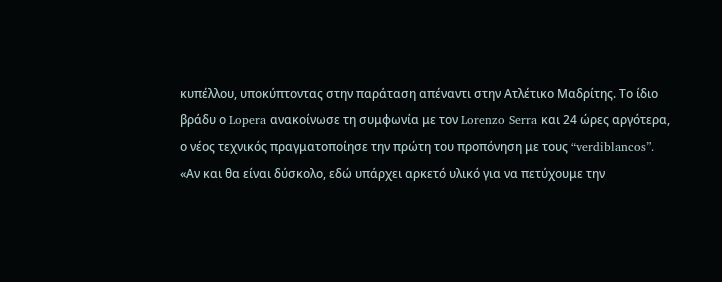κυπέλλου, υποκύπτοντας στην παράταση απέναντι στην Ατλέτικο Μαδρίτης. Το ίδιο βράδυ ο Lopera ανακοίνωσε τη συμφωνία με τον Lorenzo Serra και 24 ώρες αργότερα, ο νέος τεχνικός πραγματοποίησε την πρώτη του προπόνηση με τους “verdiblancos”.
«Αν και θα είναι δύσκολο, εδώ υπάρχει αρκετό υλικό για να πετύχουμε την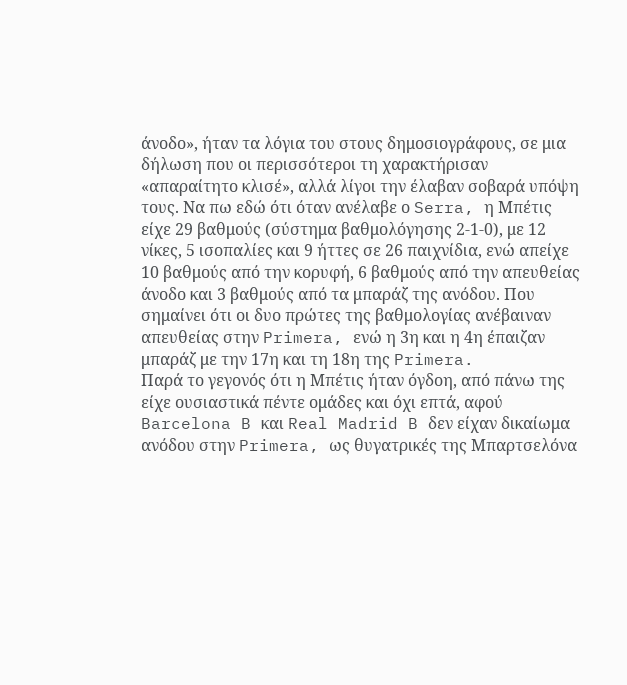άνοδο», ήταν τα λόγια του στους δημοσιογράφους, σε μια δήλωση που οι περισσότεροι τη χαρακτήρισαν «απαραίτητο κλισέ», αλλά λίγοι την έλαβαν σοβαρά υπόψη τους. Να πω εδώ ότι όταν ανέλαβε ο Serra, η Μπέτις είχε 29 βαθμούς (σύστημα βαθμολόγησης 2-1-0), με 12 νίκες, 5 ισοπαλίες και 9 ήττες σε 26 παιχνίδια, ενώ απείχε 10 βαθμούς από την κορυφή, 6 βαθμούς από την απευθείας άνοδο και 3 βαθμούς από τα μπαράζ της ανόδου. Που σημαίνει ότι οι δυο πρώτες της βαθμολογίας ανέβαιναν απευθείας στην Primera, ενώ η 3η και η 4η έπαιζαν μπαράζ με την 17η και τη 18η της Primera.
Παρά το γεγονός ότι η Μπέτις ήταν όγδοη, από πάνω της είχε ουσιαστικά πέντε ομάδες και όχι επτά, αφού Barcelona B και Real Madrid B δεν είχαν δικαίωμα ανόδου στην Primera, ως θυγατρικές της Μπαρτσελόνα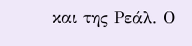και της Ρεάλ. Ο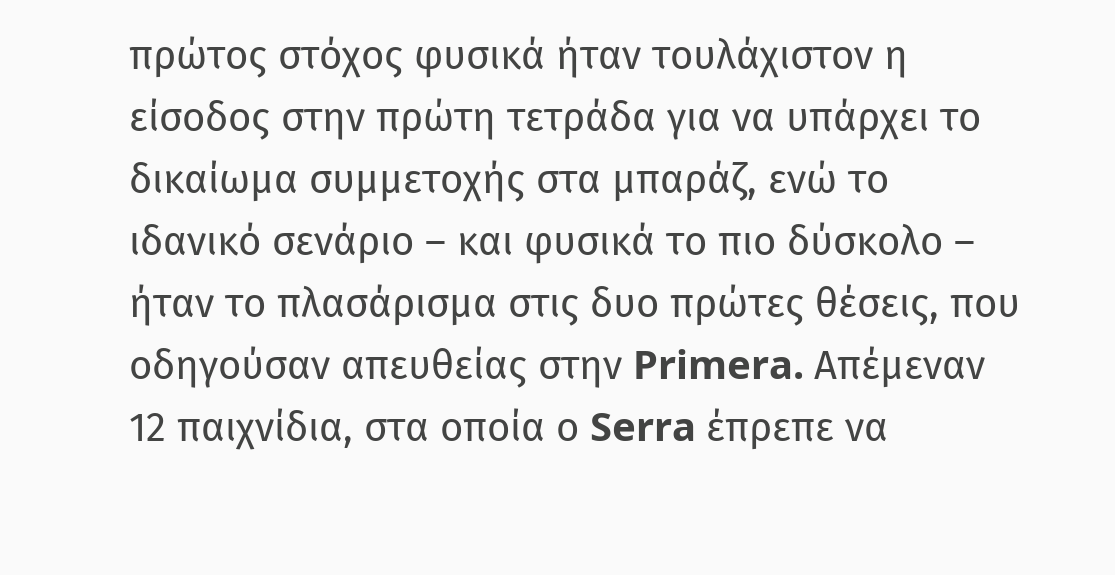πρώτος στόχος φυσικά ήταν τουλάχιστον η είσοδος στην πρώτη τετράδα για να υπάρχει το δικαίωμα συμμετοχής στα μπαράζ, ενώ το ιδανικό σενάριο – και φυσικά το πιο δύσκολο – ήταν το πλασάρισμα στις δυο πρώτες θέσεις, που οδηγούσαν απευθείας στην Primera. Απέμεναν 12 παιχνίδια, στα οποία ο Serra έπρεπε να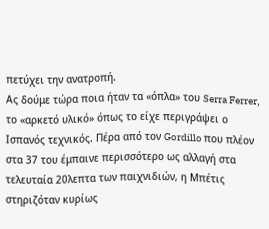πετύχει την ανατροπή.
Ας δούμε τώρα ποια ήταν τα «όπλα» του Serra Ferrer, το «αρκετό υλικό» όπως το είχε περιγράψει ο Ισπανός τεχνικός. Πέρα από τον Gordillo που πλέον στα 37 του έμπαινε περισσότερο ως αλλαγή στα τελευταία 20λεπτα των παιχνιδιών, η Μπέτις στηριζόταν κυρίως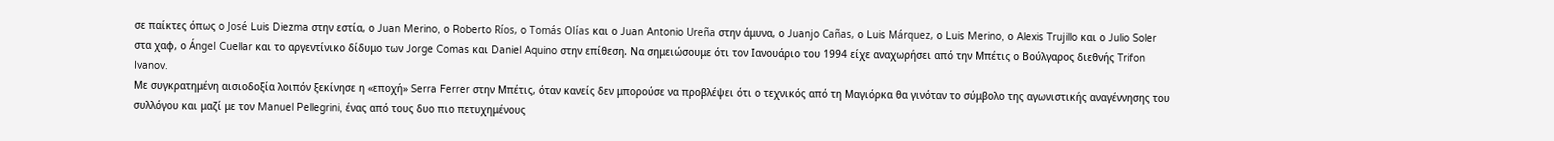σε παίκτες όπως o José Luis Diezma στην εστία, ο Juan Merino, ο Roberto Ríos, o Tomás Olías και ο Juan Antonio Ureña στην άμυνα, ο Juanjo Cañas, ο Luis Márquez, ο Luis Merino, ο Alexis Trujillo και ο Julio Soler στα χαφ, ο Ángel Cuellar και το αργεντίνικο δίδυμο των Jorge Comas και Daniel Aquino στην επίθεση. Να σημειώσουμε ότι τον Ιανουάριο του 1994 είχε αναχωρήσει από την Μπέτις ο Βούλγαρος διεθνής Trifon Ivanov.
Με συγκρατημένη αισιοδοξία λοιπόν ξεκίνησε η «εποχή» Serra Ferrer στην Μπέτις, όταν κανείς δεν μπορούσε να προβλέψει ότι ο τεχνικός από τη Μαγιόρκα θα γινόταν το σύμβολο της αγωνιστικής αναγέννησης του συλλόγου και μαζί με τον Manuel Pellegrini, ένας από τους δυο πιο πετυχημένους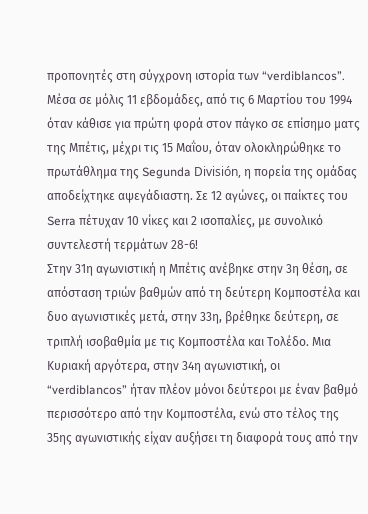προπονητές στη σύγχρονη ιστορία των “verdiblancos”. Μέσα σε μόλις 11 εβδομάδες, από τις 6 Μαρτίου του 1994 όταν κάθισε για πρώτη φορά στον πάγκο σε επίσημο ματς της Μπέτις, μέχρι τις 15 Μαΐου, όταν ολοκληρώθηκε το πρωτάθλημα της Segunda División, η πορεία της ομάδας αποδείχτηκε αψεγάδιαστη. Σε 12 αγώνες, οι παίκτες του Serra πέτυχαν 10 νίκες και 2 ισοπαλίες, με συνολικό συντελεστή τερμάτων 28-6!
Στην 31η αγωνιστική η Μπέτις ανέβηκε στην 3η θέση, σε απόσταση τριών βαθμών από τη δεύτερη Κομποστέλα και δυο αγωνιστικές μετά, στην 33η, βρέθηκε δεύτερη, σε τριπλή ισοβαθμία με τις Κομποστέλα και Τολέδο. Μια Κυριακή αργότερα, στην 34η αγωνιστική, οι “verdiblancos” ήταν πλέον μόνοι δεύτεροι με έναν βαθμό περισσότερο από την Κομποστέλα, ενώ στο τέλος της 35ης αγωνιστικής είχαν αυξήσει τη διαφορά τους από την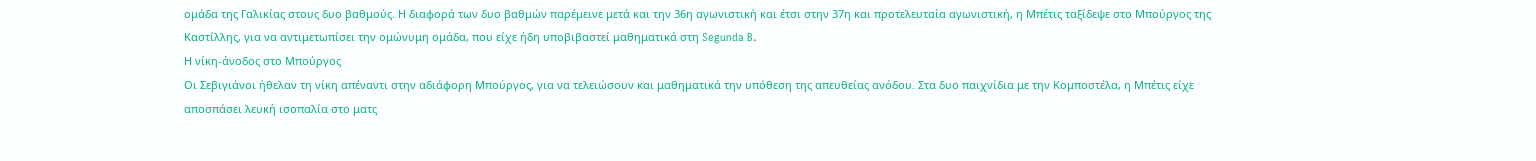ομάδα της Γαλικίας στους δυο βαθμούς. Η διαφορά των δυο βαθμών παρέμεινε μετά και την 36η αγωνιστική και έτσι στην 37η και προτελευταία αγωνιστική, η Μπέτις ταξίδεψε στο Μπούργος της Καστίλλης, για να αντιμετωπίσει την ομώνυμη ομάδα, που είχε ήδη υποβιβαστεί μαθηματικά στη Segunda B.
Η νίκη-άνοδος στο Μπούργος
Οι Σεβιγιάνοι ήθελαν τη νίκη απέναντι στην αδιάφορη Μπούργος, για να τελειώσουν και μαθηματικά την υπόθεση της απευθείας ανόδου. Στα δυο παιχνίδια με την Κομποστέλα, η Μπέτις είχε αποσπάσει λευκή ισοπαλία στο ματς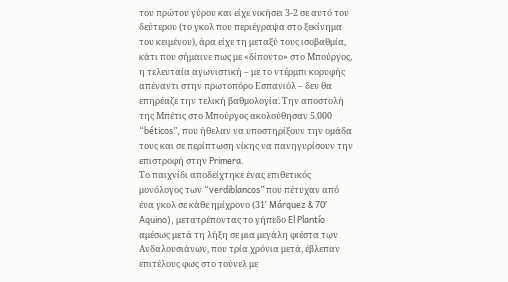του πρώτου γύρου και είχε νικήσει 3-2 σε αυτό του δεύτερου (το γκολ που περιέγραψα στο ξεκίνημα του κειμένου), άρα είχε τη μεταξύ τους ισοβαθμία, κάτι που σήμαινε πως με «δίποντο» στο Μπούργος, η τελευταία αγωνιστική – με το ντέρμπι κορυφής απέναντι στην πρωτοπόρο Εσπανιόλ – δεν θα επηρέαζε την τελική βαθμολογία. Την αποστολή της Μπέτις στο Μπούργος ακολούθησαν 5.000 “béticos”, που ήθελαν να υποστηρίξουν την ομάδα τους και σε περίπτωση νίκης να πανηγυρίσουν την επιστροφή στην Primera.
Το παιχνίδι αποδείχτηκε ένας επιθετικός μονόλογος των “verdiblancos” που πέτυχαν από ένα γκολ σε κάθε ημίχρονο (31′ Márquez & 70′ Aquino), μετατρέποντας το γήπεδο El Plantío αμέσως μετά τη λήξη σε μια μεγάλη φιέστα των Ανδαλουσιάνων, που τρία χρόνια μετά, έβλεπαν επιτέλους φως στο τούνελ με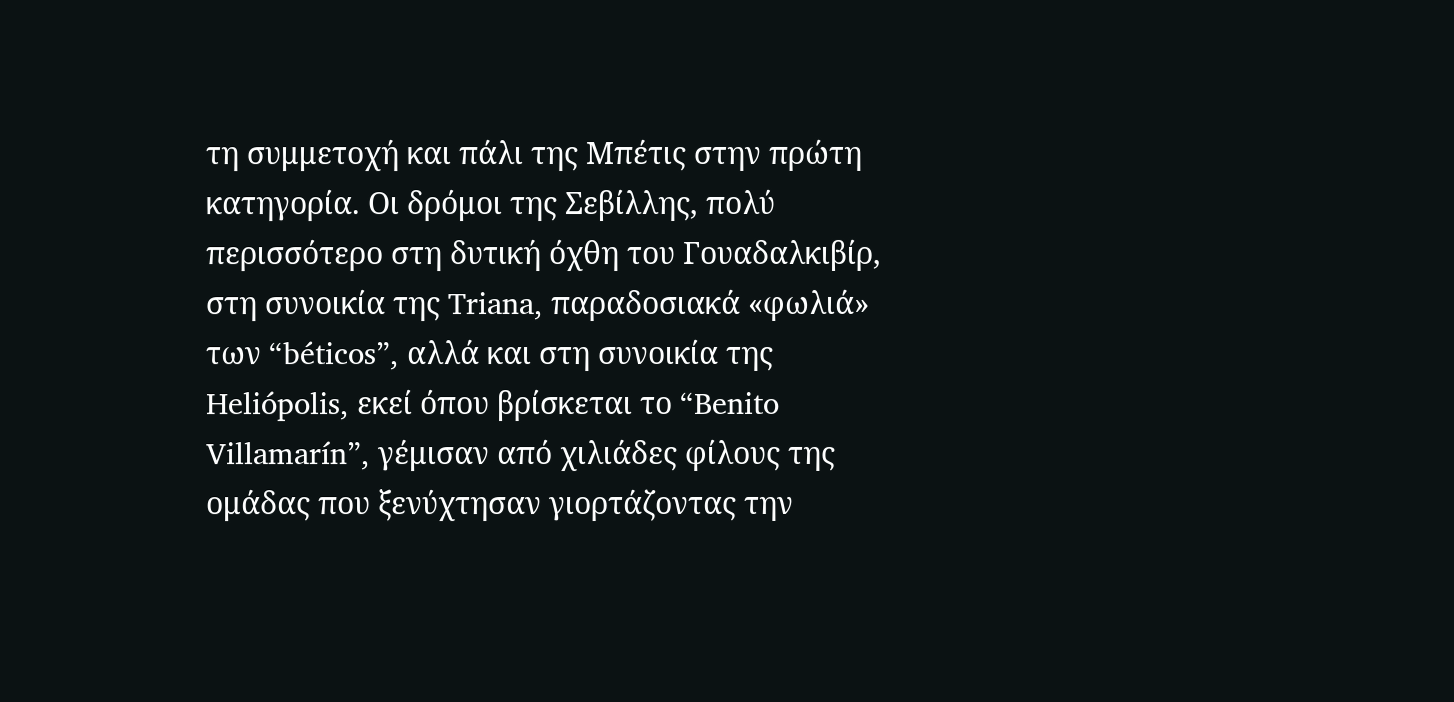τη συμμετοχή και πάλι της Μπέτις στην πρώτη κατηγορία. Οι δρόμοι της Σεβίλλης, πολύ περισσότερο στη δυτική όχθη του Γουαδαλκιβίρ, στη συνοικία της Triana, παραδοσιακά «φωλιά» των “béticos”, αλλά και στη συνοικία της Heliópolis, εκεί όπου βρίσκεται το “Benito Villamarín”, γέμισαν από χιλιάδες φίλους της ομάδας που ξενύχτησαν γιορτάζοντας την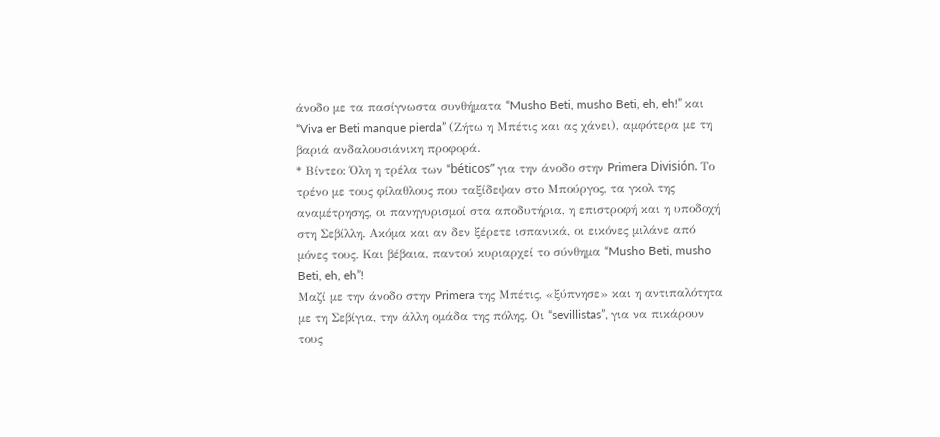άνοδο με τα πασίγνωστα συνθήματα “Musho Beti, musho Beti, eh, eh!” και “Viva er Beti manque pierda” (Ζήτω η Μπέτις και ας χάνει), αμφότερα με τη βαριά ανδαλουσιάνικη προφορά.
* Βίντεο: Όλη η τρέλα των “béticos” για την άνοδο στην Primera División. Το τρένο με τους φίλαθλους που ταξίδεψαν στο Μπούργος, τα γκολ της αναμέτρησης, οι πανηγυρισμοί στα αποδυτήρια, η επιστροφή και η υποδοχή στη Σεβίλλη. Ακόμα και αν δεν ξέρετε ισπανικά, οι εικόνες μιλάνε από μόνες τους. Και βέβαια, παντού κυριαρχεί το σύνθημα “Musho Beti, musho Beti, eh, eh”!
Μαζί με την άνοδο στην Primera της Μπέτις, «ξύπνησε» και η αντιπαλότητα με τη Σεβίγια, την άλλη ομάδα της πόλης. Οι “sevillistas”, για να πικάρουν τους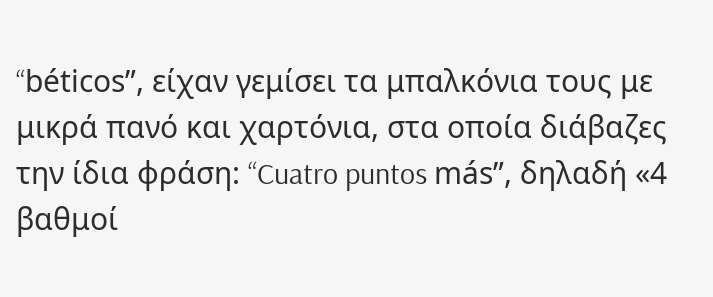“béticos”, είχαν γεμίσει τα μπαλκόνια τους με μικρά πανό και χαρτόνια, στα οποία διάβαζες την ίδια φράση: “Cuatro puntos más”, δηλαδή «4 βαθμοί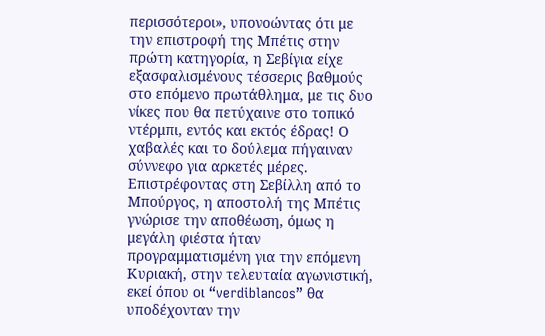περισσότεροι», υπονοώντας ότι με την επιστροφή της Μπέτις στην πρώτη κατηγορία, η Σεβίγια είχε εξασφαλισμένους τέσσερις βαθμούς στο επόμενο πρωτάθλημα, με τις δυο νίκες που θα πετύχαινε στο τοπικό ντέρμπι, εντός και εκτός έδρας! Ο χαβαλές και το δούλεμα πήγαιναν σύννεφο για αρκετές μέρες.
Επιστρέφοντας στη Σεβίλλη από το Μπούργος, η αποστολή της Μπέτις γνώρισε την αποθέωση, όμως η μεγάλη φιέστα ήταν προγραμματισμένη για την επόμενη Κυριακή, στην τελευταία αγωνιστική, εκεί όπου οι “verdiblancos” θα υποδέχονταν την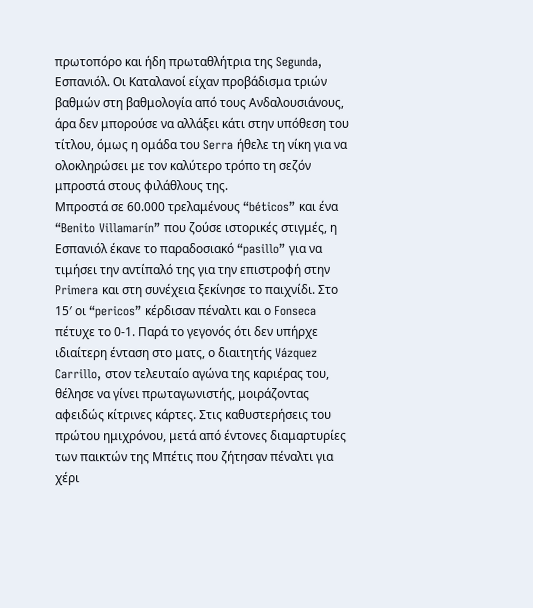πρωτοπόρο και ήδη πρωταθλήτρια της Segunda, Εσπανιόλ. Οι Καταλανοί είχαν προβάδισμα τριών βαθμών στη βαθμολογία από τους Ανδαλουσιάνους, άρα δεν μπορούσε να αλλάξει κάτι στην υπόθεση του τίτλου, όμως η ομάδα του Serra ήθελε τη νίκη για να ολοκληρώσει με τον καλύτερο τρόπο τη σεζόν μπροστά στους φιλάθλους της.
Μπροστά σε 60.000 τρελαμένους “béticos” και ένα “Benito Villamarín” που ζούσε ιστορικές στιγμές, η Εσπανιόλ έκανε το παραδοσιακό “pasillo” για να τιμήσει την αντίπαλό της για την επιστροφή στην Primera και στη συνέχεια ξεκίνησε το παιχνίδι. Στο 15′ οι “pericos” κέρδισαν πέναλτι και ο Fonseca πέτυχε το 0-1. Παρά το γεγονός ότι δεν υπήρχε ιδιαίτερη ένταση στο ματς, ο διαιτητής Vázquez Carrillo, στον τελευταίο αγώνα της καριέρας του, θέλησε να γίνει πρωταγωνιστής, μοιράζοντας αφειδώς κίτρινες κάρτες. Στις καθυστερήσεις του πρώτου ημιχρόνου, μετά από έντονες διαμαρτυρίες των παικτών της Μπέτις που ζήτησαν πέναλτι για χέρι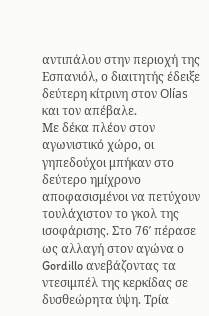αντιπάλου στην περιοχή της Εσπανιόλ, ο διαιτητής έδειξε δεύτερη κίτρινη στον Olías και τον απέβαλε.
Με δέκα πλέον στον αγωνιστικό χώρο, οι γηπεδούχοι μπήκαν στο δεύτερο ημίχρονο αποφασισμένοι να πετύχουν τουλάχιστον το γκολ της ισοφάρισης. Στο 76′ πέρασε ως αλλαγή στον αγώνα ο Gordillo ανεβάζοντας τα ντεσιμπέλ της κερκίδας σε δυσθεώρητα ύψη. Τρία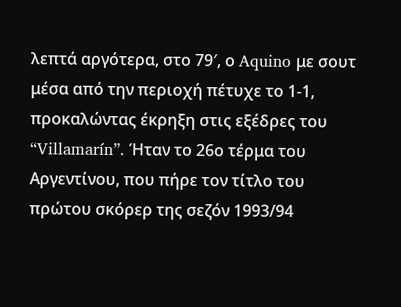λεπτά αργότερα, στο 79′, ο Aquino με σουτ μέσα από την περιοχή πέτυχε το 1-1, προκαλώντας έκρηξη στις εξέδρες του “Villamarín”. Ήταν το 26ο τέρμα του Αργεντίνου, που πήρε τον τίτλο του πρώτου σκόρερ της σεζόν 1993/94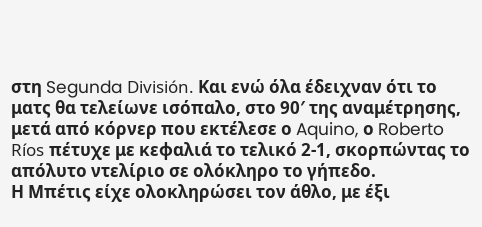στη Segunda División. Και ενώ όλα έδειχναν ότι το ματς θα τελείωνε ισόπαλο, στο 90′ της αναμέτρησης, μετά από κόρνερ που εκτέλεσε ο Aquino, ο Roberto Ríos πέτυχε με κεφαλιά το τελικό 2-1, σκορπώντας το απόλυτο ντελίριο σε ολόκληρο το γήπεδο.
Η Μπέτις είχε ολοκληρώσει τον άθλο, με έξι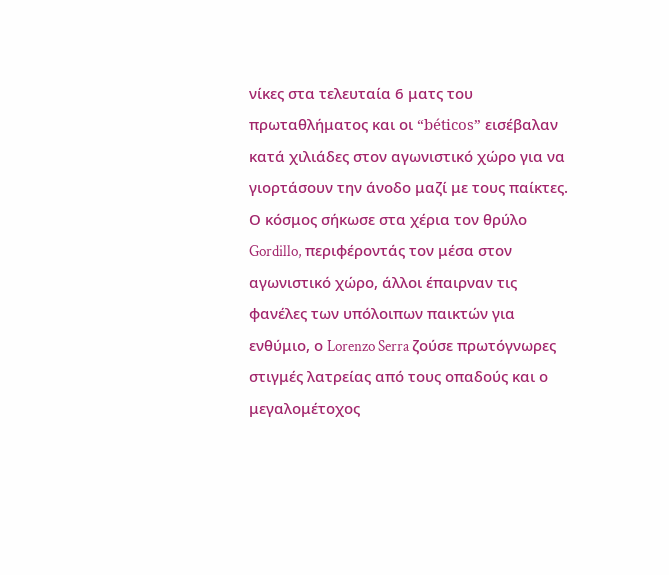νίκες στα τελευταία 6 ματς του πρωταθλήματος και οι “béticos” εισέβαλαν κατά χιλιάδες στον αγωνιστικό χώρο για να γιορτάσουν την άνοδο μαζί με τους παίκτες. Ο κόσμος σήκωσε στα χέρια τον θρύλο Gordillo, περιφέροντάς τον μέσα στον αγωνιστικό χώρο, άλλοι έπαιρναν τις φανέλες των υπόλοιπων παικτών για ενθύμιο, ο Lorenzo Serra ζούσε πρωτόγνωρες στιγμές λατρείας από τους οπαδούς και ο μεγαλομέτοχος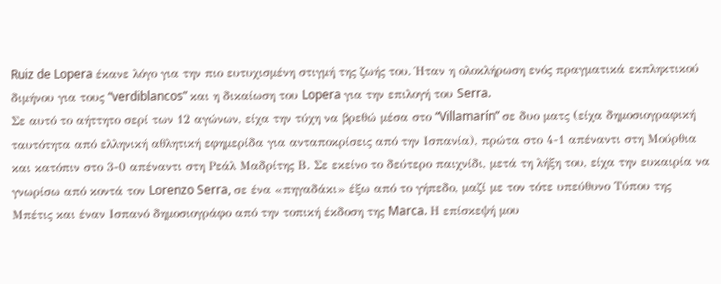Ruiz de Lopera έκανε λόγο για την πιο ευτυχισμένη στιγμή της ζωής του. Ήταν η ολοκλήρωση ενός πραγματικά εκπληκτικού διμήνου για τους “verdiblancos” και η δικαίωση του Lopera για την επιλογή του Serra.
Σε αυτό το αήττητο σερί των 12 αγώνων, είχα την τύχη να βρεθώ μέσα στο “Villamarín” σε δυο ματς (είχα δημοσιογραφική ταυτότητα από ελληνική αθλητική εφημερίδα για ανταποκρίσεις από την Ισπανία), πρώτα στο 4-1 απέναντι στη Μούρθια και κατόπιν στο 3-0 απέναντι στη Ρεάλ Μαδρίτης Β. Σε εκείνο το δεύτερο παιχνίδι, μετά τη λήξη του, είχα την ευκαιρία να γνωρίσω από κοντά τον Lorenzo Serra, σε ένα «πηγαδάκι» έξω από το γήπεδο, μαζί με τον τότε υπεύθυνο Τύπου της Μπέτις και έναν Ισπανό δημοσιογράφο από την τοπική έκδοση της Marca. Η επίσκεψή μου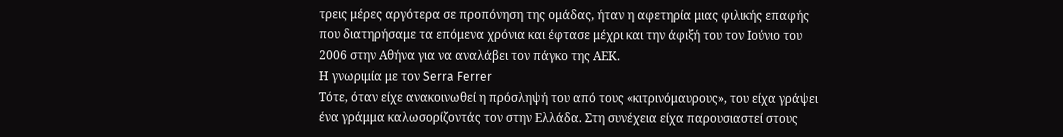τρεις μέρες αργότερα σε προπόνηση της ομάδας, ήταν η αφετηρία μιας φιλικής επαφής που διατηρήσαμε τα επόμενα χρόνια και έφτασε μέχρι και την άφιξή του τον Ιούνιο του 2006 στην Αθήνα για να αναλάβει τον πάγκο της ΑΕΚ.
Η γνωριμία με τον Serra Ferrer
Τότε, όταν είχε ανακοινωθεί η πρόσληψή του από τους «κιτρινόμαυρους», του είχα γράψει ένα γράμμα καλωσορίζοντάς τον στην Ελλάδα. Στη συνέχεια είχα παρουσιαστεί στους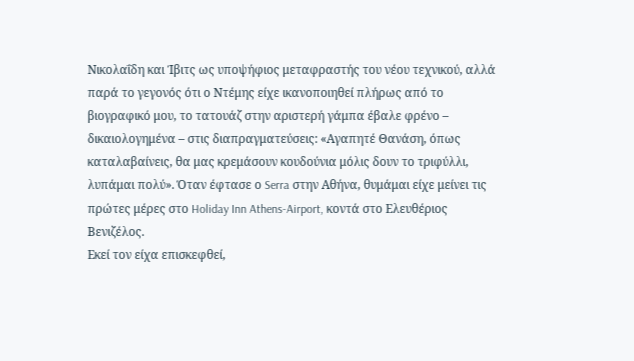Νικολαΐδη και Ίβιτς ως υποψήφιος μεταφραστής του νέου τεχνικού, αλλά παρά το γεγονός ότι ο Ντέμης είχε ικανοποιηθεί πλήρως από το βιογραφικό μου, το τατουάζ στην αριστερή γάμπα έβαλε φρένο – δικαιολογημένα – στις διαπραγματεύσεις: «Αγαπητέ Θανάση, όπως καταλαβαίνεις, θα μας κρεμάσουν κουδούνια μόλις δουν το τριφύλλι, λυπάμαι πολύ». Όταν έφτασε ο Serra στην Αθήνα, θυμάμαι είχε μείνει τις πρώτες μέρες στο Holiday Inn Athens-Airport, κοντά στο Ελευθέριος Βενιζέλος.
Εκεί τον είχα επισκεφθεί,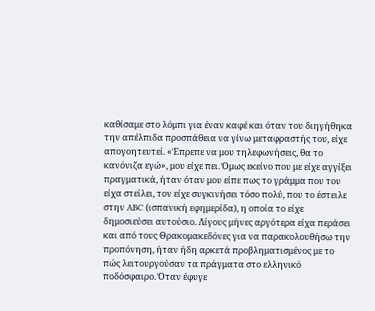καθίσαμε στο λόμπι για έναν καφέ και όταν του διηγήθηκα την απέλπιδα προσπάθεια να γίνω μεταφραστής του, είχε απογοητευτεί. «Έπρεπε να μου τηλεφωνήσεις, θα το κανόνιζα εγώ», μου είχε πει. Όμως εκείνο που με είχε αγγίξει πραγματικά, ήταν όταν μου είπε πως το γράμμα που του είχα στείλει, τον είχε συγκινήσει τόσο πολύ, που το έστειλε στην ABC (ισπανική εφημερίδα), η οποία το είχε δημοσιεύσει αυτούσιο. Λίγους μήνες αργότερα είχα περάσει και από τους Θρακομακεδόνες για να παρακολουθήσω την προπόνηση, ήταν ήδη αρκετά προβληματισμένος με το πώς λειτουργούσαν τα πράγματα στο ελληνικό ποδόσφαιρο. Όταν έφυγε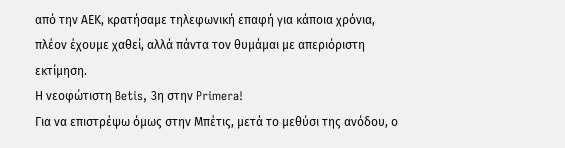από την ΑΕΚ, κρατήσαμε τηλεφωνική επαφή για κάποια χρόνια, πλέον έχουμε χαθεί, αλλά πάντα τον θυμάμαι με απεριόριστη εκτίμηση.
Η νεοφώτιστη Betis, 3η στην Primera!
Για να επιστρέψω όμως στην Μπέτις, μετά το μεθύσι της ανόδου, ο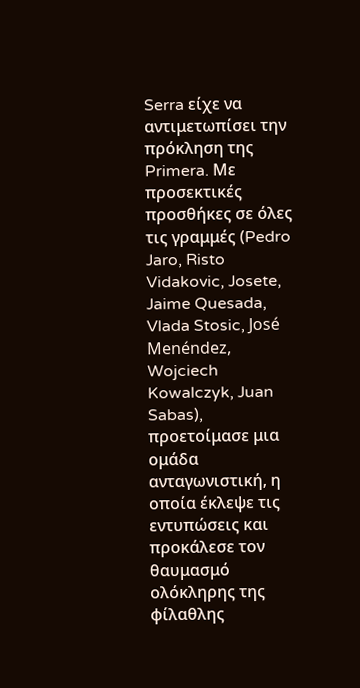Serra είχε να αντιμετωπίσει την πρόκληση της Primera. Με προσεκτικές προσθήκες σε όλες τις γραμμές (Pedro Jaro, Risto Vidakovic, Josete, Jaime Quesada, Vlada Stosic, José Menéndez, Wojciech Kowalczyk, Juan Sabas), προετοίμασε μια ομάδα ανταγωνιστική, η οποία έκλεψε τις εντυπώσεις και προκάλεσε τον θαυμασμό ολόκληρης της φίλαθλης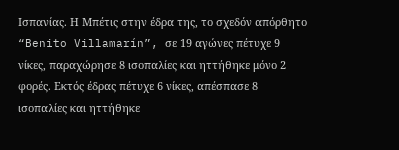Ισπανίας. Η Μπέτις στην έδρα της, το σχεδόν απόρθητο “Benito Villamarín”, σε 19 αγώνες πέτυχε 9 νίκες, παραχώρησε 8 ισοπαλίες και ηττήθηκε μόνο 2 φορές. Εκτός έδρας πέτυχε 6 νίκες, απέσπασε 8 ισοπαλίες και ηττήθηκε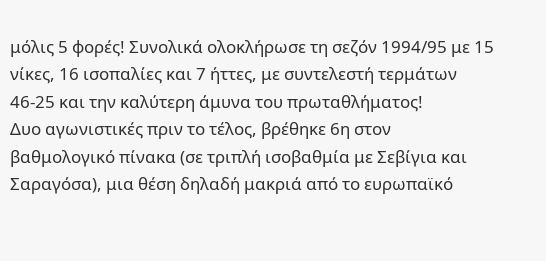μόλις 5 φορές! Συνολικά ολοκλήρωσε τη σεζόν 1994/95 με 15 νίκες, 16 ισοπαλίες και 7 ήττες, με συντελεστή τερμάτων 46-25 και την καλύτερη άμυνα του πρωταθλήματος!
Δυο αγωνιστικές πριν το τέλος, βρέθηκε 6η στον βαθμολογικό πίνακα (σε τριπλή ισοβαθμία με Σεβίγια και Σαραγόσα), μια θέση δηλαδή μακριά από το ευρωπαϊκό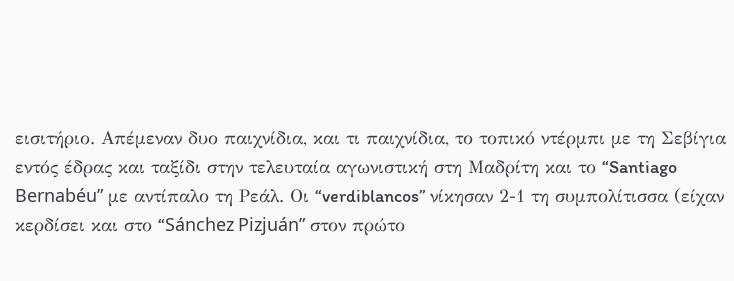εισιτήριο. Απέμεναν δυο παιχνίδια, και τι παιχνίδια, το τοπικό ντέρμπι με τη Σεβίγια εντός έδρας και ταξίδι στην τελευταία αγωνιστική στη Μαδρίτη και το “Santiago Bernabéu” με αντίπαλο τη Ρεάλ. Οι “verdiblancos” νίκησαν 2-1 τη συμπολίτισσα (είχαν κερδίσει και στο “Sánchez Pizjuán” στον πρώτο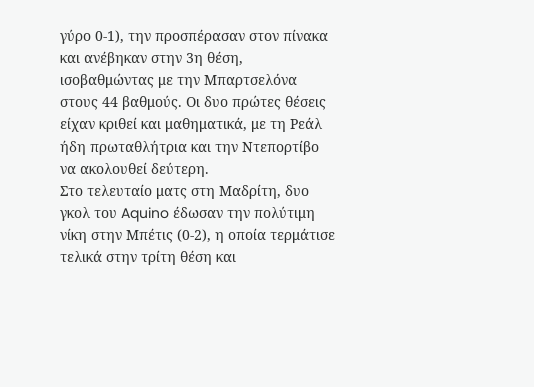γύρο 0-1), την προσπέρασαν στον πίνακα και ανέβηκαν στην 3η θέση, ισοβαθμώντας με την Μπαρτσελόνα στους 44 βαθμούς. Οι δυο πρώτες θέσεις είχαν κριθεί και μαθηματικά, με τη Ρεάλ ήδη πρωταθλήτρια και την Ντεπορτίβο να ακολουθεί δεύτερη.
Στο τελευταίο ματς στη Μαδρίτη, δυο γκολ του Aquino έδωσαν την πολύτιμη νίκη στην Μπέτις (0-2), η οποία τερμάτισε τελικά στην τρίτη θέση και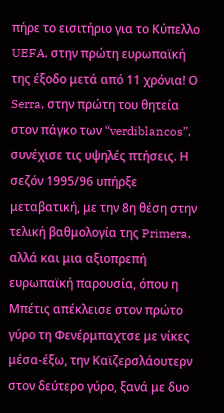πήρε το εισιτήριο για το Κύπελλο UEFA, στην πρώτη ευρωπαϊκή της έξοδο μετά από 11 χρόνια! Ο Serra, στην πρώτη του θητεία στον πάγκο των “verdiblancos”, συνέχισε τις υψηλές πτήσεις. Η σεζόν 1995/96 υπήρξε μεταβατική, με την 8η θέση στην τελική βαθμολογία της Primera, αλλά και μια αξιοπρεπή ευρωπαϊκή παρουσία, όπου η Μπέτις απέκλεισε στον πρώτο γύρο τη Φενέρμπαχτσε με νίκες μέσα-έξω, την Καϊζερσλάουτερν στον δεύτερο γύρο, ξανά με δυο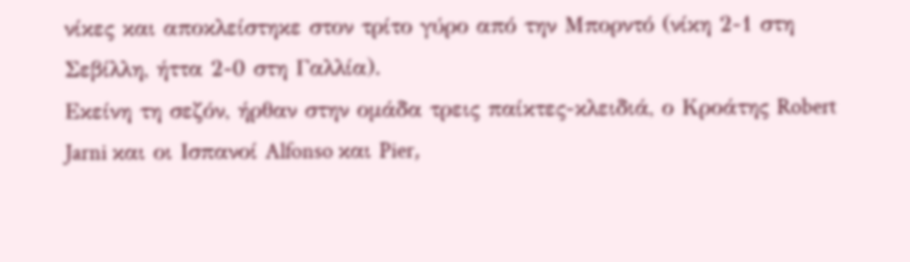νίκες και αποκλείστηκε στον τρίτο γύρο από την Μπορντό (νίκη 2-1 στη Σεβίλλη, ήττα 2-0 στη Γαλλία).
Εκείνη τη σεζόν, ήρθαν στην ομάδα τρεις παίκτες-κλειδιά, ο Κροάτης Robert Jarni και οι Ισπανοί Alfonso και Pier,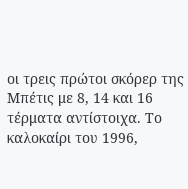οι τρεις πρώτοι σκόρερ της Μπέτις με 8, 14 και 16 τέρματα αντίστοιχα. Το καλοκαίρι του 1996,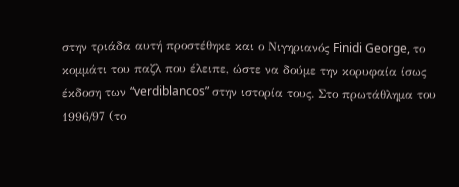στην τριάδα αυτή προστέθηκε και ο Νιγηριανός Finidi George, το κομμάτι του παζλ που έλειπε, ώστε να δούμε την κορυφαία ίσως έκδοση των “verdiblancos” στην ιστορία τους. Στο πρωτάθλημα του 1996/97 (το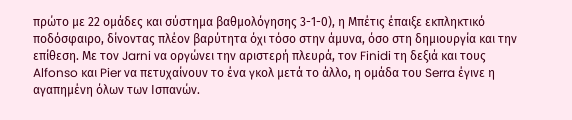πρώτο με 22 ομάδες και σύστημα βαθμολόγησης 3-1-0), η Μπέτις έπαιξε εκπληκτικό ποδόσφαιρο, δίνοντας πλέον βαρύτητα όχι τόσο στην άμυνα, όσο στη δημιουργία και την επίθεση. Με τον Jarni να οργώνει την αριστερή πλευρά, τον Finidi τη δεξιά και τους Alfonso και Pier να πετυχαίνουν το ένα γκολ μετά το άλλο, η ομάδα του Serra έγινε η αγαπημένη όλων των Ισπανών.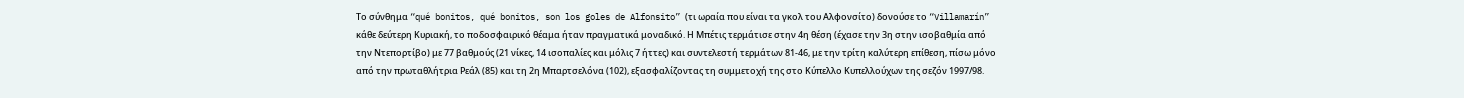Το σύνθημα “qué bonitos, qué bonitos, son los goles de Alfonsito” (τι ωραία που είναι τα γκολ του Αλφονσίτο) δονούσε το “Villamarín” κάθε δεύτερη Κυριακή, το ποδοσφαιρικό θέαμα ήταν πραγματικά μοναδικό. Η Μπέτις τερμάτισε στην 4η θέση (έχασε την 3η στην ισοβαθμία από την Ντεπορτίβο) με 77 βαθμούς (21 νίκες, 14 ισοπαλίες και μόλις 7 ήττες) και συντελεστή τερμάτων 81-46, με την τρίτη καλύτερη επίθεση, πίσω μόνο από την πρωταθλήτρια Ρεάλ (85) και τη 2η Μπαρτσελόνα (102), εξασφαλίζοντας τη συμμετοχή της στο Κύπελλο Κυπελλούχων της σεζόν 1997/98.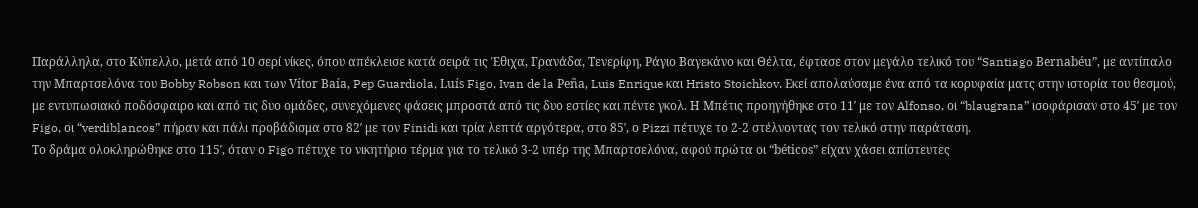Παράλληλα, στο Κύπελλο, μετά από 10 σερί νίκες, όπου απέκλεισε κατά σειρά τις Έθιχα, Γρανάδα, Τενερίφη, Ράγιο Βαγεκάνο και Θέλτα, έφτασε στον μεγάλο τελικό του “Santiago Bernabéu”, με αντίπαλο την Μπαρτσελόνα του Bobby Robson και των Vítor Baía, Pep Guardiola, Luís Figo, Ivan de la Peña, Luis Enrique και Hristo Stoichkov. Εκεί απολαύσαμε ένα από τα κορυφαία ματς στην ιστορία του θεσμού, με εντυπωσιακό ποδόσφαιρο και από τις δυο ομάδες, συνεχόμενες φάσεις μπροστά από τις δυο εστίες και πέντε γκολ. Η Μπέτις προηγήθηκε στο 11′ με τον Alfonso, οι “blaugrana” ισοφάρισαν στο 45′ με τον Figo, οι “verdiblancos” πήραν και πάλι προβάδισμα στο 82′ με τον Finidi και τρία λεπτά αργότερα, στο 85′, ο Pizzi πέτυχε το 2-2 στέλνοντας τον τελικό στην παράταση.
Το δράμα ολοκληρώθηκε στο 115′, όταν ο Figo πέτυχε το νικητήριο τέρμα για το τελικό 3-2 υπέρ της Μπαρτσελόνα, αφού πρώτα οι “béticos” είχαν χάσει απίστευτες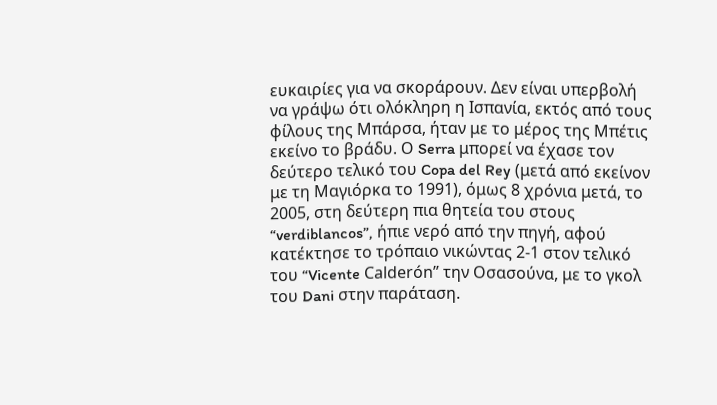ευκαιρίες για να σκοράρουν. Δεν είναι υπερβολή να γράψω ότι ολόκληρη η Ισπανία, εκτός από τους φίλους της Μπάρσα, ήταν με το μέρος της Μπέτις εκείνο το βράδυ. Ο Serra μπορεί να έχασε τον δεύτερο τελικό του Copa del Rey (μετά από εκείνον με τη Μαγιόρκα το 1991), όμως 8 χρόνια μετά, το 2005, στη δεύτερη πια θητεία του στους “verdiblancos”, ήπιε νερό από την πηγή, αφού κατέκτησε το τρόπαιο νικώντας 2-1 στον τελικό του “Vicente Calderón” την Οσασούνα, με το γκολ του Dani στην παράταση.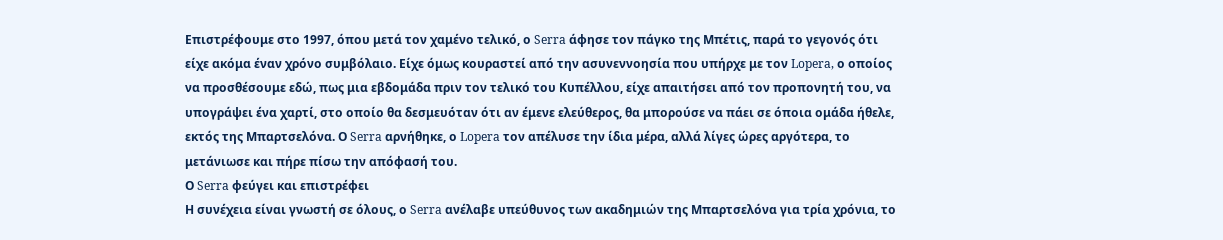Επιστρέφουμε στο 1997, όπου μετά τον χαμένο τελικό, ο Serra άφησε τον πάγκο της Μπέτις, παρά το γεγονός ότι είχε ακόμα έναν χρόνο συμβόλαιο. Είχε όμως κουραστεί από την ασυνεννοησία που υπήρχε με τον Lopera, ο οποίος να προσθέσουμε εδώ, πως μια εβδομάδα πριν τον τελικό του Κυπέλλου, είχε απαιτήσει από τον προπονητή του, να υπογράψει ένα χαρτί, στο οποίο θα δεσμευόταν ότι αν έμενε ελεύθερος, θα μπορούσε να πάει σε όποια ομάδα ήθελε, εκτός της Μπαρτσελόνα. Ο Serra αρνήθηκε, ο Lopera τον απέλυσε την ίδια μέρα, αλλά λίγες ώρες αργότερα, το μετάνιωσε και πήρε πίσω την απόφασή του.
Ο Serra φεύγει και επιστρέφει
Η συνέχεια είναι γνωστή σε όλους, ο Serra ανέλαβε υπεύθυνος των ακαδημιών της Μπαρτσελόνα για τρία χρόνια, το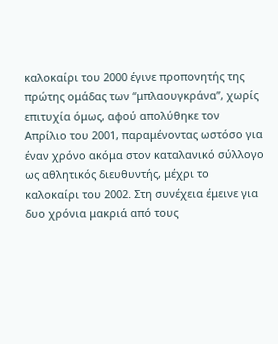καλοκαίρι του 2000 έγινε προπονητής της πρώτης ομάδας των “μπλαουγκράνα”, χωρίς επιτυχία όμως, αφού απολύθηκε τον Απρίλιο του 2001, παραμένοντας ωστόσο για έναν χρόνο ακόμα στον καταλανικό σύλλογο ως αθλητικός διευθυντής, μέχρι το καλοκαίρι του 2002. Στη συνέχεια έμεινε για δυο χρόνια μακριά από τους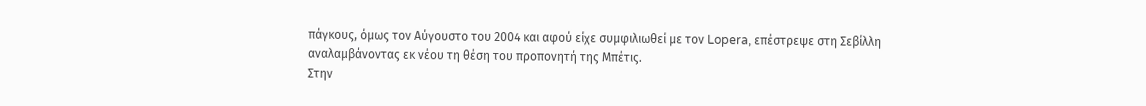πάγκους, όμως τον Αύγουστο του 2004 και αφού είχε συμφιλιωθεί με τον Lopera, επέστρεψε στη Σεβίλλη αναλαμβάνοντας εκ νέου τη θέση του προπονητή της Μπέτις.
Στην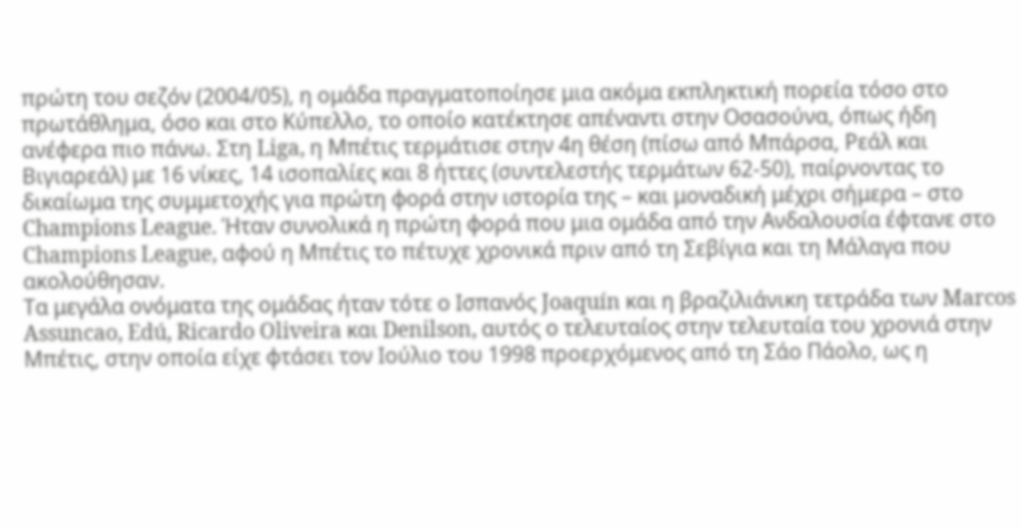πρώτη του σεζόν (2004/05), η ομάδα πραγματοποίησε μια ακόμα εκπληκτική πορεία τόσο στο πρωτάθλημα, όσο και στο Κύπελλο, το οποίο κατέκτησε απέναντι στην Οσασούνα, όπως ήδη ανέφερα πιο πάνω. Στη Liga, η Μπέτις τερμάτισε στην 4η θέση (πίσω από Μπάρσα, Ρεάλ και Βιγιαρεάλ) με 16 νίκες, 14 ισοπαλίες και 8 ήττες (συντελεστής τερμάτων 62-50), παίρνοντας το δικαίωμα της συμμετοχής για πρώτη φορά στην ιστορία της – και μοναδική μέχρι σήμερα – στο Champions League. Ήταν συνολικά η πρώτη φορά που μια ομάδα από την Ανδαλουσία έφτανε στο Champions League, αφού η Μπέτις το πέτυχε χρονικά πριν από τη Σεβίγια και τη Μάλαγα που ακολούθησαν.
Τα μεγάλα ονόματα της ομάδας ήταν τότε ο Ισπανός Joaquín και η βραζιλιάνικη τετράδα των Marcos Assuncao, Edú, Ricardo Oliveira και Denilson, αυτός ο τελευταίος στην τελευταία του χρονιά στην Μπέτις, στην οποία είχε φτάσει τον Ιούλιο του 1998 προερχόμενος από τη Σάο Πάολο, ως η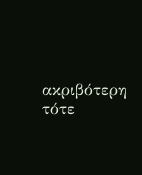ακριβότερη τότε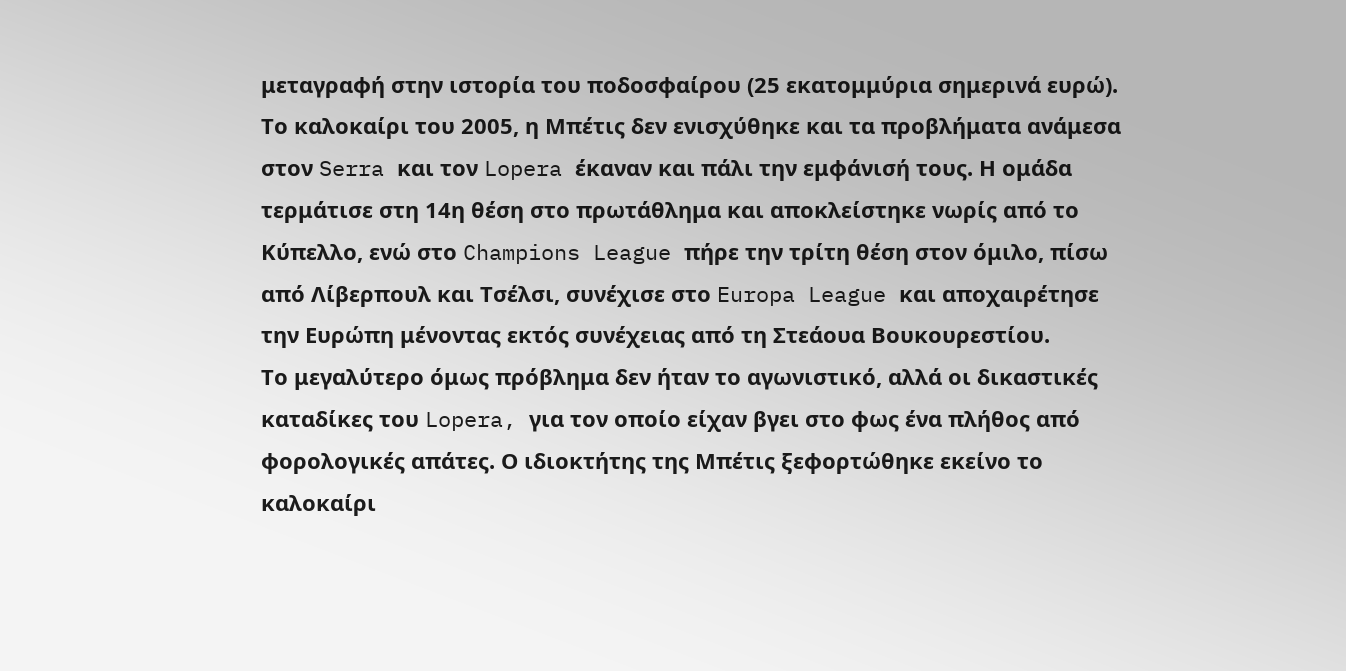μεταγραφή στην ιστορία του ποδοσφαίρου (25 εκατομμύρια σημερινά ευρώ). Το καλοκαίρι του 2005, η Μπέτις δεν ενισχύθηκε και τα προβλήματα ανάμεσα στον Serra και τον Lopera έκαναν και πάλι την εμφάνισή τους. Η ομάδα τερμάτισε στη 14η θέση στο πρωτάθλημα και αποκλείστηκε νωρίς από το Κύπελλο, ενώ στο Champions League πήρε την τρίτη θέση στον όμιλο, πίσω από Λίβερπουλ και Τσέλσι, συνέχισε στο Europa League και αποχαιρέτησε την Ευρώπη μένοντας εκτός συνέχειας από τη Στεάουα Βουκουρεστίου.
Το μεγαλύτερο όμως πρόβλημα δεν ήταν το αγωνιστικό, αλλά οι δικαστικές καταδίκες του Lopera, για τον οποίο είχαν βγει στο φως ένα πλήθος από φορολογικές απάτες. Ο ιδιοκτήτης της Μπέτις ξεφορτώθηκε εκείνο το καλοκαίρι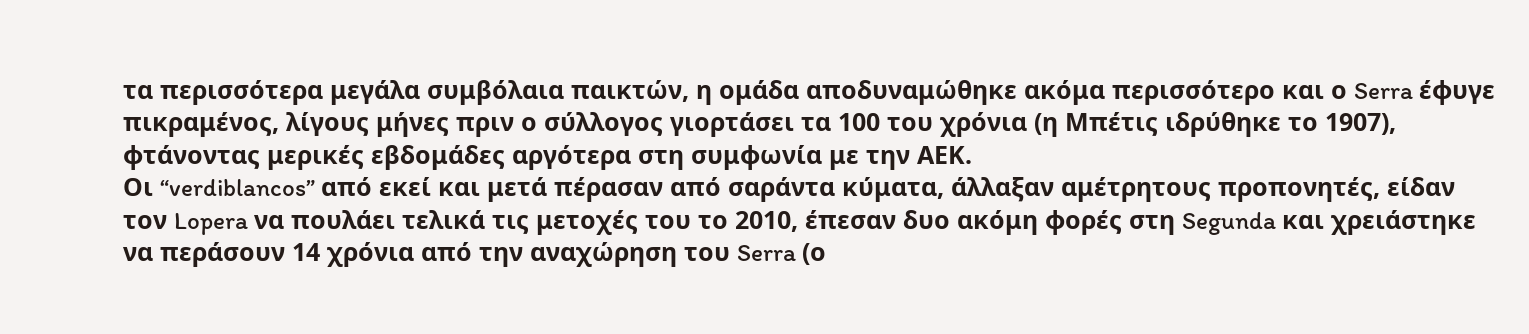τα περισσότερα μεγάλα συμβόλαια παικτών, η ομάδα αποδυναμώθηκε ακόμα περισσότερο και ο Serra έφυγε πικραμένος, λίγους μήνες πριν ο σύλλογος γιορτάσει τα 100 του χρόνια (η Μπέτις ιδρύθηκε το 1907), φτάνοντας μερικές εβδομάδες αργότερα στη συμφωνία με την ΑΕΚ.
Οι “verdiblancos” από εκεί και μετά πέρασαν από σαράντα κύματα, άλλαξαν αμέτρητους προπονητές, είδαν τον Lopera να πουλάει τελικά τις μετοχές του το 2010, έπεσαν δυο ακόμη φορές στη Segunda και χρειάστηκε να περάσουν 14 χρόνια από την αναχώρηση του Serra (ο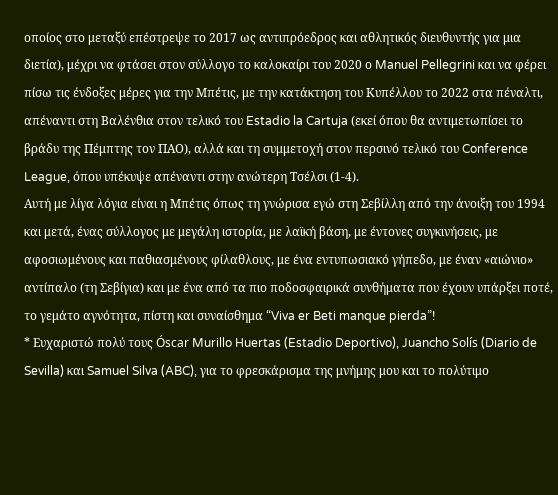οποίος στο μεταξύ επέστρεψε το 2017 ως αντιπρόεδρος και αθλητικός διευθυντής για μια διετία), μέχρι να φτάσει στον σύλλογο το καλοκαίρι του 2020 ο Manuel Pellegrini και να φέρει πίσω τις ένδοξες μέρες για την Μπέτις, με την κατάκτηση του Κυπέλλου το 2022 στα πέναλτι, απέναντι στη Βαλένθια στον τελικό του Estadio la Cartuja (εκεί όπου θα αντιμετωπίσει το βράδυ της Πέμπτης τον ΠΑΟ), αλλά και τη συμμετοχή στον περσινό τελικό του Conference League, όπου υπέκυψε απέναντι στην ανώτερη Τσέλσι (1-4).
Αυτή με λίγα λόγια είναι η Μπέτις όπως τη γνώρισα εγώ στη Σεβίλλη από την άνοιξη του 1994 και μετά, ένας σύλλογος με μεγάλη ιστορία, με λαϊκή βάση, με έντονες συγκινήσεις, με αφοσιωμένους και παθιασμένους φίλαθλους, με ένα εντυπωσιακό γήπεδο, με έναν «αιώνιο» αντίπαλο (τη Σεβίγια) και με ένα από τα πιο ποδοσφαιρικά συνθήματα που έχουν υπάρξει ποτέ, το γεμάτο αγνότητα, πίστη και συναίσθημα “Viva er Beti manque pierda”!
* Ευχαριστώ πολύ τους Óscar Murillo Huertas (Estadio Deportivo), Juancho Solís (Diario de Sevilla) και Samuel Silva (ABC), για το φρεσκάρισμα της μνήμης μου και το πολύτιμο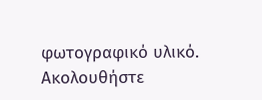φωτογραφικό υλικό.
Ακολουθήστε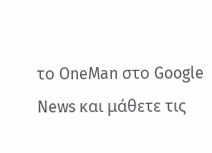το OneMan στο Google News και μάθετε τις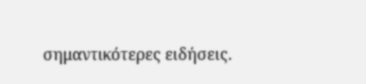σημαντικότερες ειδήσεις.